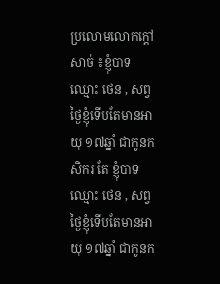ប្រលោមលោកក្ដៅសាច់ ៖ខ្ញុំបាទឈ្មោះ ថេន , សព្វថ្ងៃខ្ញុំទើបតែមានអាយុ ១៧ឆ្នាំ ជាកូនកសិករ តែ ខ្ញុំបាទឈ្មោះ ថេន , សព្វថ្ងៃខ្ញុំទើបតែមានអាយុ ១៧ឆ្នាំ ជាកូនក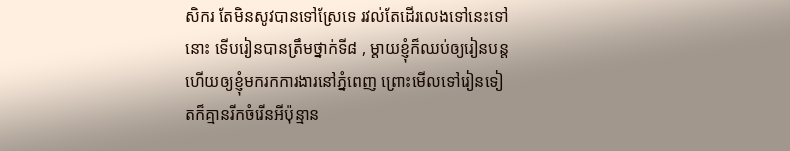សិករ តែមិនសូវបានទៅស្រែទេ រវល់តែដើរលេងទៅនេះទៅនោះ ទើបរៀនបានត្រឹមថ្នាក់ទី៨ , ម្តាយខ្ញុំក៏ឈប់ឲ្យរៀនបន្ត ហើយឲ្យខ្ញុំមករកការងារនៅភ្នំពេញ ព្រោះមើលទៅរៀនទៀតក៏គ្មានរីកចំរើនអីប៉ុន្មាន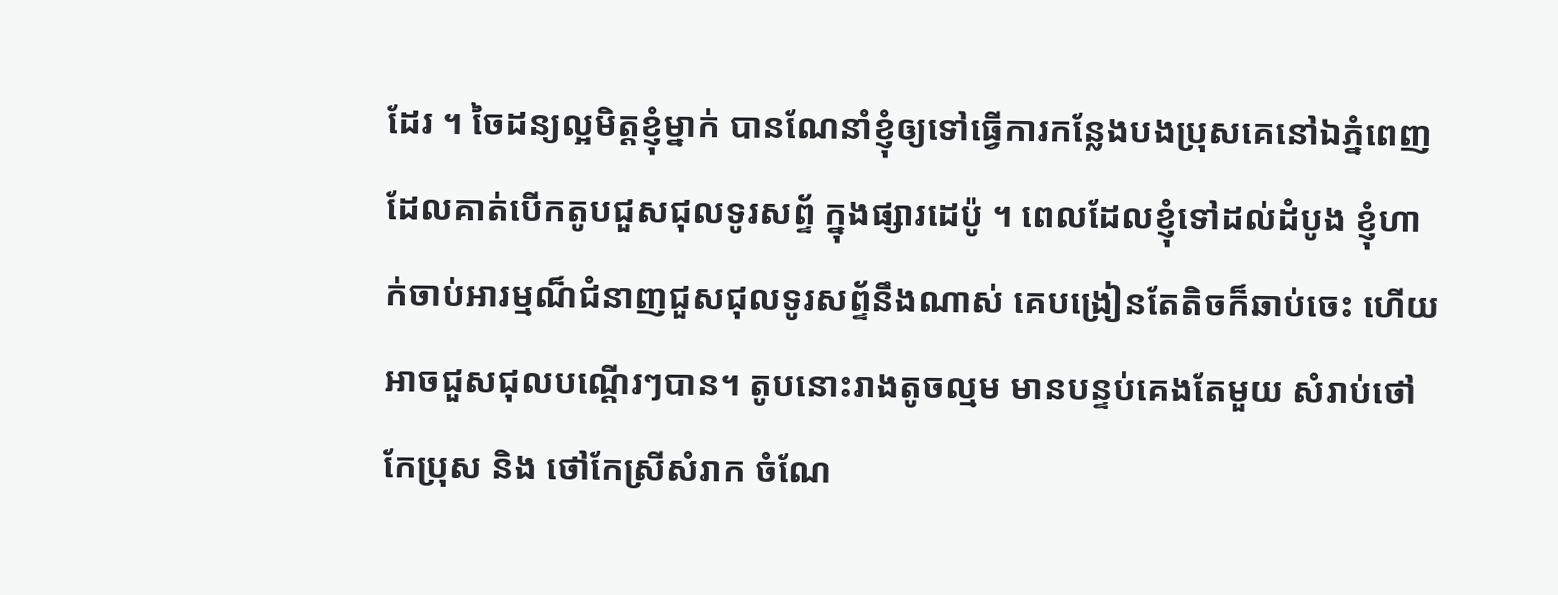ដែរ ។ ចៃដន្យល្អមិត្តខ្ញុំម្នាក់ បានណែនាំខ្ញុំឲ្យទៅធ្វើការកន្លែងបងប្រុសគេនៅឯភ្នំពេញ ដែលគាត់បើកតូបជួសជុលទូរសព្ទ័ ក្នុងផ្សារដេប៉ូ ។ ពេលដែលខ្ញុំទៅដល់ដំបូង ខ្ញុំហាក់ចាប់អារម្មណ៏ជំនាញជួសជុលទូរសព្ទ័នឹងណាស់ គេបង្រៀនតែតិចក៏ឆាប់ចេះ ហើយអាចជួសជុលបណ្តើរៗបាន។ តូបនោះរាងតូចល្មម មានបន្ទប់គេងតែមួយ សំរាប់ថៅកែប្រុស និង ថៅកែស្រីសំរាក ចំណែ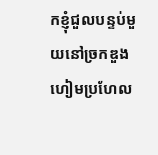កខ្ញុំជួលបន្ទប់មួយនៅច្រកឌួងហៀមប្រហែល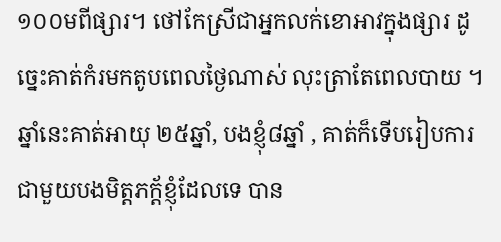១០០មពីផ្សារ។ ថៅកែស្រីជាអ្នកលក់ខោអាវក្នុងផ្សារ ដូច្នេះគាត់កំរមកតូបពេលថ្ងៃណាស់ លុះត្រាតែពេលបាយ ។ ឆ្នាំនេះគាត់អាយុ ២៥ឆ្នាំ, បងខ្ញុំ៨ឆ្នាំ , គាត់ក៏ទើបរៀបការជាមួយបងមិត្តភក្ត័ខ្ញុំដែលទេ បាន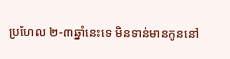ប្រហែល ២-៣ឆ្នាំនេះទេ មិនទាន់មានកូននៅ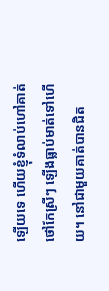ឡើយទេ ហើយខ្ញុំទំលាប់ហៅគាត់ ថៅកែស្រីៗ ឡេីងធ្លាប់មាត់ទៅហេីយ។ នៅជាមួយគាត់បានជិត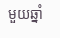មួយឆ្នាំ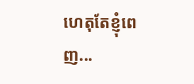ហេតុតែខ្ញុំពេញ...